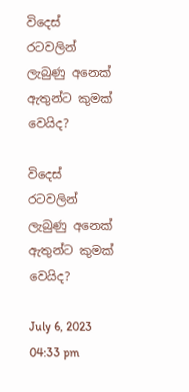විදෙස් රටවලින් ලැබුණු අනෙක් ඇතුන්ට කුමක් වෙයිද?

විදෙස් රටවලින් ලැබුණු අනෙක් ඇතුන්ට කුමක් වෙයිද?

July 6, 2023   04:33 pm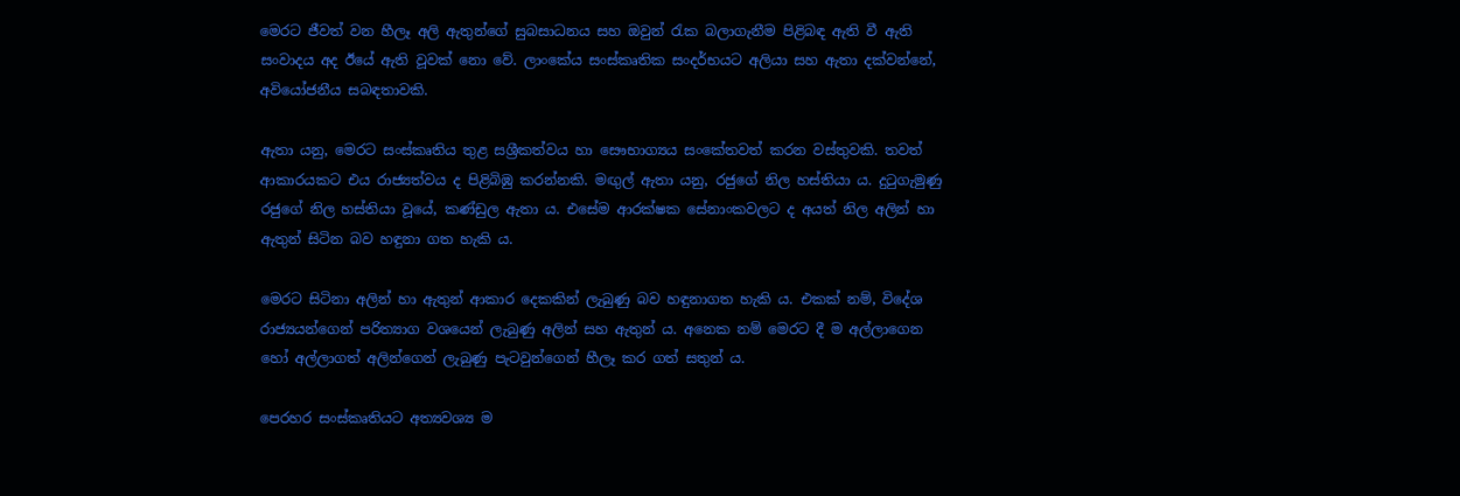මෙරට ජීවත් වන හීලෑ අලි ඇතුන්ගේ සුබසාධනය සහ ඔවුන් රැක බලාගැනීම පිළිබඳ ඇති වී ඇති සංවාදය අද ඊයේ ඇති වූවක් නො වේ. ලාංකේය සංස්කෘතික සංදර්භයට අලියා සහ ඇතා දක්වන්නේ, අවියෝජනීය සබඳතාවකි.

ඇතා යනු, මෙරට සංස්කෘතිය තුළ සශ්‍රීකත්වය හා සෞභාග්‍යය සංකේතවත් කරන වස්තුවකි. තවත් ආකාරයකට එය රාජ්‍යත්වය ද පිළිබිඹු කරන්නකි. මඟුල් ඇතා යනු, රජුගේ නිල හස්තියා ය. දුටුගැමුණු රජුගේ නිල හස්තියා වූයේ, කණ්ඩුල ඇතා ය. එසේම ආරක්ෂක සේනාංකවලට ද අයත් නිල අලින් හා ඇතුන් සිටින බව හඳුනා ගත හැකි ය.

මෙරට සිටිනා අලින් හා ඇතුන් ආකාර දෙකකින් ලැබුණු බව හඳුනාගත හැකි ය. එකක් නම්, විදේශ රාජ්‍යයන්ගෙන් පරිත්‍යාග වශයෙන් ලැබුණු අලින් සහ ඇතුන් ය. අනෙක නම් මෙරට දී ම අල්ලාගෙන හෝ අල්ලාගත් අලින්ගෙන් ලැබුණු පැටවුන්ගෙන් හීලෑ කර ගත් සතුන් ය.

පෙරහර සංස්කෘතියට අත්‍යවශ්‍ය ම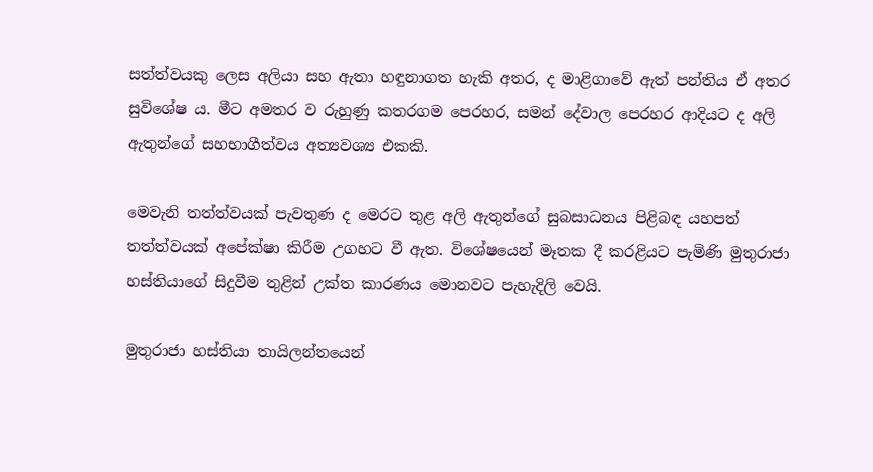සත්ත්වයකු ලෙස අලියා සහ ඇතා හඳුනාගත හැකි අතර, ද මාළිගාවේ ඇත් පන්තිය ඒ අතර සුවිශේෂ ය. මීට අමතර ව රුහුණු කතරගම පෙරහර, සමන් දේවාල පෙරහර ආදියට ද අලි ඇතුන්ගේ සහභාගීත්වය අත්‍යවශ්‍ය එකකි.

මෙවැනි තත්ත්වයක් පැවතුණ ද මෙරට තුළ අලි ඇතුන්ගේ සුබසාධනය පිළිබඳ යහපත් තත්ත්වයක් අපේක්ෂා කිරීම උගහට වී ඇත. විශේෂයෙන් මෑතක දී කරළියට පැමිණි මුතුරාජා හස්තියාගේ සිදුවීම තුළින් උක්ත කාරණය මොනවට පැහැදිලි වෙයි.

මුතුරාජා හස්තියා තායිලන්තයෙන්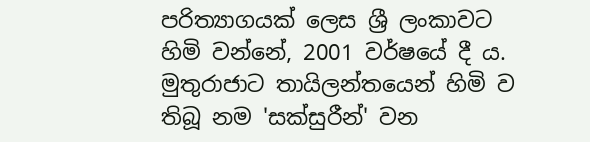පරිත්‍යාගයක් ලෙස ශ්‍රී ලංකාවට හිමි වන්නේ, 2001 වර්ෂයේ දී ය. මුතුරාජාට තායිලන්තයෙන් හිමි ව තිබූ නම 'සක්සුරීන්' වන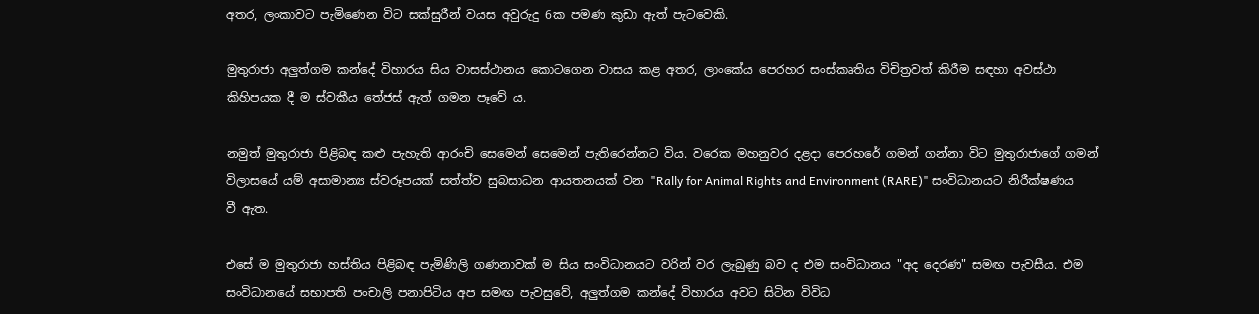අතර, ලංකාවට පැමිණෙන විට සක්සුරීන් වයස අවුරුදු 6ක පමණ කුඩා ඇත් පැටවෙකි.

මුතුරාජා අලුත්ගම කන්දේ විහාරය සිය වාසස්ථානය කොටගෙන වාසය කළ අතර, ලාංකේය පෙරහර සංස්කෘතිය විචිත්‍රවත් කිරීම සඳහා අවස්ථා කිහිපයක දී ම ස්වකීය තේජස් ඇත් ගමන පෑවේ ය.

නමුත් මුතුරාජා පිළිබඳ කළු පැහැති ආරංචි සෙමෙන් සෙමෙන් පැතිරෙන්නට විය. වරෙක මහනුවර දළදා පෙරහරේ ගමන් ගන්නා විට මුතුරාජාගේ ගමන් විලාසයේ යම් අසාමාන්‍ය ස්වරූපයක් සත්ත්ව සුබසාධන ආයතනයක් වන "Rally for Animal Rights and Environment (RARE)" සංවිධානයට නිරීක්ෂණය වී ඇත.

එසේ ම මුතුරාජා හස්තිය පිළිබඳ පැමිණිලි ගණනාවක් ම සිය සංවිධානයට වරින් වර ලැබුණු බව ද එම සංවිධානය "අද දෙරණ" සමඟ පැවසීය. එම සංවිධානයේ සභාපති පංචාලි පනාපිටිය අප සමඟ පැවසුවේ, අලුත්ගම කන්දේ විහාරය අවට සිටින විවිධ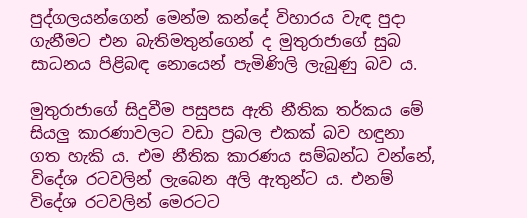පුද්ගලයන්ගෙන් මෙන්ම කන්දේ විහාරය වැඳ පුදා ගැනීමට එන බැතිමතුන්ගෙන් ද මුතුරාජාගේ සුබ සාධනය පිළිබඳ නොයෙන් පැමිණිලි ලැබුණු බව ය.

මුතුරාජාගේ සිදුවීම පසුපස ඇති නීතික තර්කය මේ සියලු කාරණාවලට වඩා ප්‍රබල එකක් බව හඳුනා ගත හැකි ය. එම නීතික කාරණය සම්බන්ධ වන්නේ, විදේශ රටවලින් ලැබෙන අලි ඇතුන්ට ය. එනම් විදේශ රටවලින් මෙරටට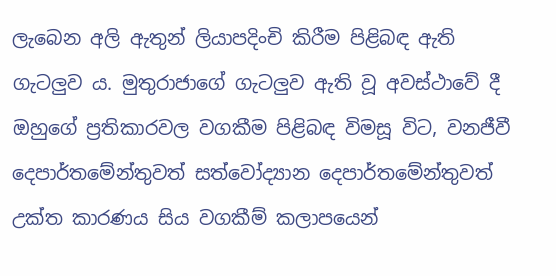ලැබෙන අලි ඇතුන් ලියාපදිංචි කිරීම පිළිබඳ ඇති ගැටලුව ය. මුතුරාජාගේ ගැටලුව ඇති වූ අවස්ථාවේ දී ඔහුගේ ප්‍රතිකාරවල වගකීම පිළිබඳ විමසූ විට, වනජීවී දෙපාර්තමේන්තුවත් සත්වෝද්‍යාන දෙපාර්තමේන්තුවත් උක්ත කාරණය සිය වගකීම් කලාපයෙන්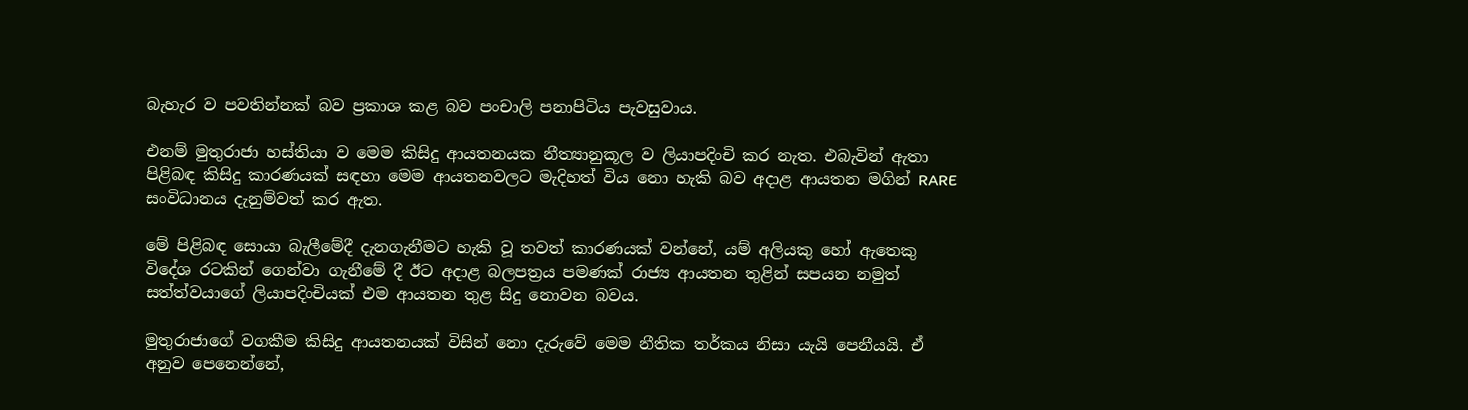බැහැර ව පවතින්නක් බව ප්‍රකාශ කළ බව පංචාලි පනාපිටිය පැවසුවාය.

එනම් මුතුරාජා හස්තියා ව මෙම කිසිදු ආයතනයක නීත්‍යානුකූල ව ලියාපදිංචි කර නැත. එබැවින් ඇතා පිළිබඳ කිසිදු කාරණයක් සඳහා මෙම ආයතනවලට මැදිහත් විය නො හැකි බව අදාළ ආයතන මගින් RARE සංවිධානය දැනුම්වත් කර ඇත.

මේ පිළිබඳ සොයා බැලීමේදී දැනගැනීමට හැකි වූ තවත් කාරණයක් වන්නේ, යම් අලියකු හෝ ඇතෙකු විදේශ රටකින් ගෙන්වා ගැනීමේ දී ඊට අදාළ බලපත්‍රය පමණක් රාජ්‍ය ආයතන තුළින් සපයන නමුත් සත්ත්වයාගේ ලියාපදිංචියක් එම ආයතන තුළ සිදු නොවන බවය.

මුතුරාජාගේ වගකීම කිසිදු ආයතනයක් විසින් නො දැරුවේ මෙම නීතික තර්කය නිසා යැයි පෙනීයයි. ඒ අනුව පෙනෙන්නේ,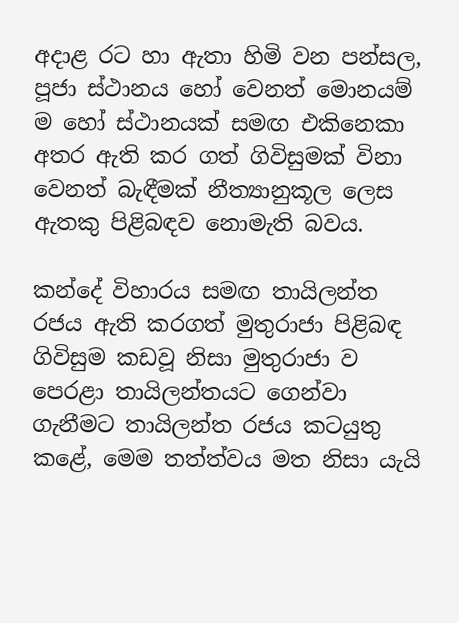අදාළ රට හා ඇතා හිමි වන පන්සල, පූජා ස්ථානය හෝ වෙනත් මොනයම් ම හෝ ස්ථානයක් සමඟ එකිනෙකා අතර ඇති කර ගත් ගිවිසුමක් විනා වෙනත් බැඳීමක් නීත්‍යානුකූල ලෙස ඇතකු පිළිබඳව නොමැති බවය.

කන්දේ විහාරය සමඟ තායිලන්ත රජය ඇති කරගත් මුතුරාජා පිළිබඳ ගිවිසුම කඩවූ නිසා මුතුරාජා ව පෙරළා තායිලන්තයට ගෙන්වා ගැනීමට තායිලන්ත රජය කටයුතු කළේ, මෙම තත්ත්වය මත නිසා යැයි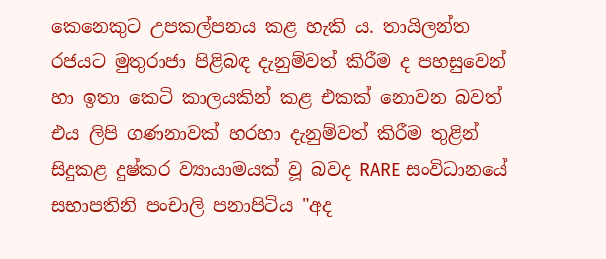කෙනෙකුට උපකල්පනය කළ හැකි ය. තායිලන්ත රජයට මුතුරාජා පිළිබඳ දැනුම්වත් කිරීම ද පහසුවෙන් හා ඉතා කෙටි කාලයකින් කළ එකක් නොවන බවත් එය ලිපි ගණනාවක් හරහා දැනුම්වත් කිරීම තුළින් සිදුකළ දුෂ්කර ව්‍යායාමයක් වූ බවද RARE සංවිධානයේ සභාපතිනි පංචාලි පනාපිටිය "අද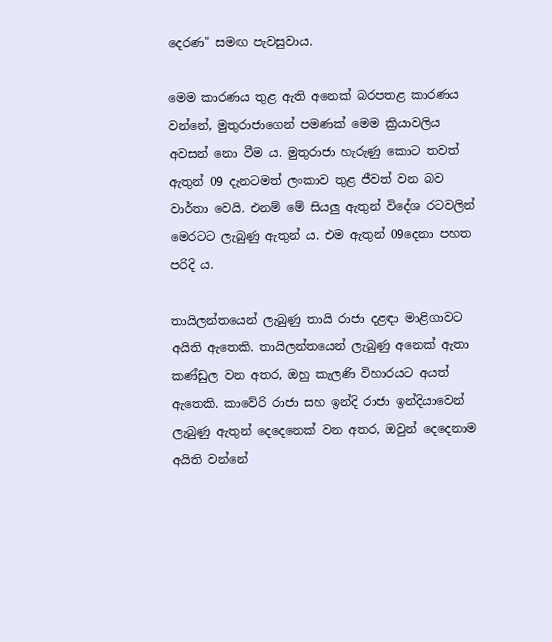දෙරණ" සමඟ පැවසුවාය.

මෙම කාරණය තුළ ඇති අනෙක් බරපතළ කාරණය වන්නේ, මුතුරාජාගෙන් පමණක් මෙම ක්‍රියාවලිය අවසන් නො වීම ය. මුතුරාජා හැරුණු කොට තවත් ඇතුන් 09 දැනටමත් ලංකාව තුළ ජීවත් වන බව වාර්තා වෙයි. එනම් මේ සියලු ඇතුන් විදේශ රටවලින් මෙරටට ලැබුණු ඇතුන් ය. එම ඇතුන් 09දෙනා පහත පරිදි ය.

තායිලන්තයෙන් ලැබුණු තායි රාජා දළඳා මාළිගාවට අයිති ඇතෙකි. තායිලන්තයෙන් ලැබුණු අනෙක් ඇතා කණ්ඩුල වන අතර, ඔහු කැලණි විහාරයට අයත් ඇතෙකි. කාවේරි රාජා සහ ඉන්දි රාජා ඉන්දියාවෙන් ලැබුණු ඇතුන් දෙදෙනෙක් වන අතර, ඔවුන් දෙදෙනාම අයිති වන්නේ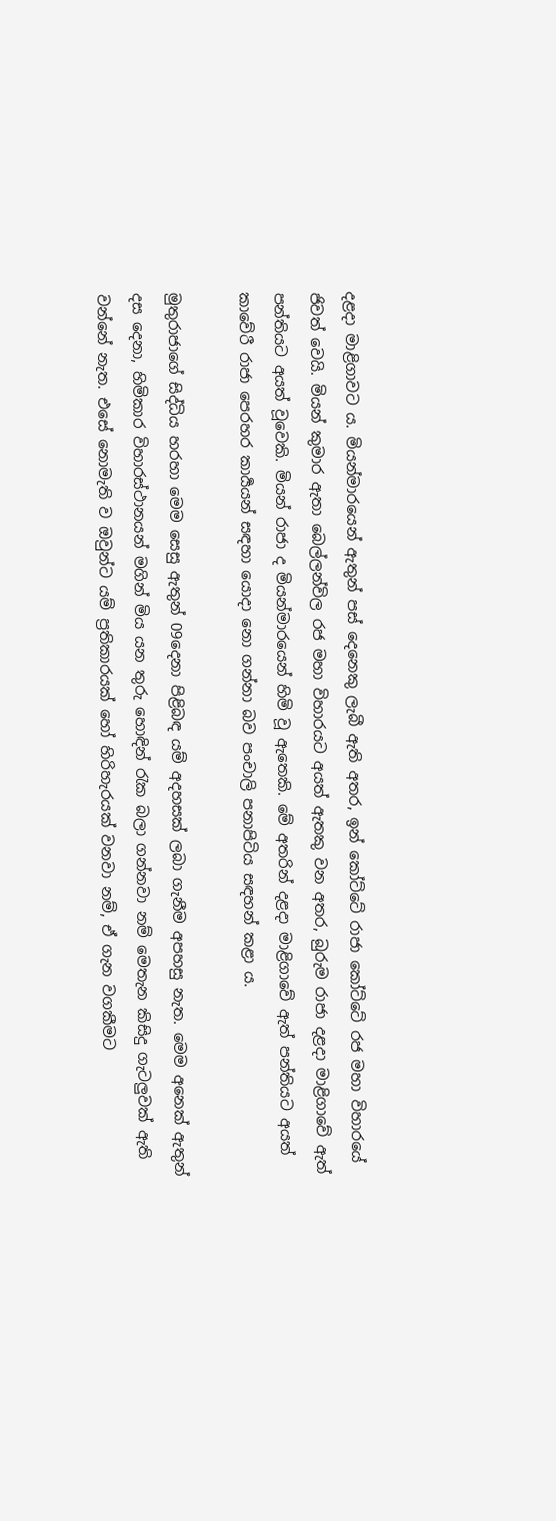දළදා මාළිගාවට ය. මියන්මාරයෙන් ඇතුන් පස් දෙනෙකු ලැබී ඇති අතර, ඉන් කෝට්ටේ රාජා කෝට්ටේ රජ මහා විහාරයේ ජිවත් වෙයි. මියන් කුමාර ඇතා බෙල්ලන්විල රජ මහා විහාරයට අයත් ඇතකු වන අතර, බුරුම රාජා දළදා මාළිගාවේ ඇත් පන්තියට අයත් වූවෙකි. මියන් රාජා ද මියන්මාරයෙන් හිමි වූ ඇතෙකි. මේ අතරින් දළදා මාළිගාවේ ඇත් පන්තියට අයත් කාවේරී රාජා පෙරහර කාර්‍යයන් සඳහා යොදා නො ගන්නා බව පංචාලි පනාපිටිය සඳහන් කළා ය.

මුතුරාජාගේ සිද්ධිය හරහා මෙම සෙසු ඇතුන් 09දෙනා පිළිබඳ යම් අදහසක් ලබා ගැනීම අපහසු නැත. මෙම අනෙක් ඇතුන් දස දෙනා, හිමිකාර විහාරස්ථානයන් මගින් මිය යන තුරු හොඳින් රැක බලා ගන්නවා නම් මෙතැන කිසිදු ගැටලුවක් ඇති වන්නේ නැත. එසේ නොමැති ව ඔවුන්ට යම් ප්‍රතිකාරයක් හෝ හිරිහැරයක් වනවා නම්, ඒ ගැන වගකීමට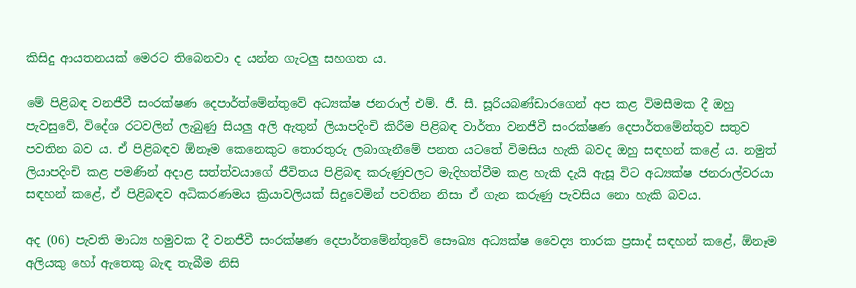කිසිදු ආයතනයක් මෙරට තිබෙනවා ද යන්න ගැටලු සහගත ය.

මේ පිළිබඳ වනජීවී සංරක්ෂණ දෙපාර්ත්මේන්තුවේ අධ්‍යක්ෂ ජනරාල් එම්. ජී. සී. සූරියබණ්ඩාරගෙන් අප කළ විමසීමක දී ඔහු පැවසුවේ, විදේශ රටවලින් ලැබුණු සියලු අලි ඇතුන් ලියාපදිංචි කිරීම පිළිබඳ වාර්තා වනජීවී සංරක්ෂණ දෙපාර්තමේන්තුව සතුව පවතින බව ය. ඒ පිළිබඳව ඕනෑම කෙනෙකුට තොරතුරු ලබාගැනීමේ පනත යටතේ විමසිය හැකි බවද ඔහු සඳහන් කළේ ය. නමුත් ලියාපදිංචි කළ පමණින් අදාළ සත්ත්වයාගේ ජීවිතය පිළිබඳ කරුණුවලට මැදිහත්වීම කළ හැකි දැයි ඇසූ විට අධ්‍යක්ෂ ජනරාල්වරයා සඳහන් කළේ, ඒ පිළිබඳව අධිකරණමය ක්‍රියාවලියක් සිදුවෙමින් පවතින නිසා ඒ ගැන කරුණු පැවසිය නො හැකි බවය.

අද (06) පැවති මාධ්‍ය හමුවක දී වනජීවී සංරක්ෂණ දෙපාර්තමේන්තුවේ සෞඛ්‍ය අධ්‍යක්ෂ වෛද්‍ය තාරක ප්‍රසාද් සඳහන් කළේ, ඕනෑම අලියකු හෝ ඇතෙකු බැඳ තැබීම නිසි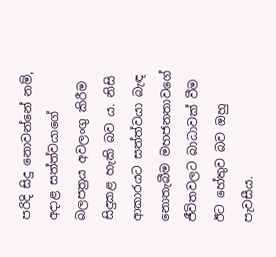පරිදි සිදු නොවන්නේ නම්, අදාළ සත්ත්වයාගේ බලපත්‍රය අවලංගු කිරීම සිදුකළ හැකි බව ය. නිසි ආකාරයට සත්ත්වයා බැඳ නොතැබීම මහජනතාවගේ ජීවිතවලට බාධාවක් වීම ඊට හේතුව බව ඔහු පැවසීය.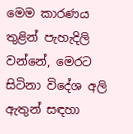මෙම කාරණය තුළින් පැහැදිලි වන්නේ, මෙරට සිටිනා විදේශ අලි ඇතුන් සඳහා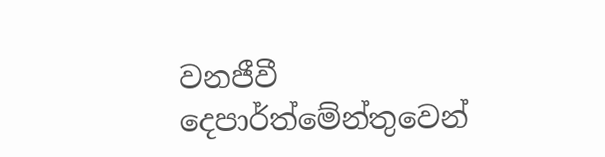වනජීවී දෙපාර්ත්මේන්තුවෙන්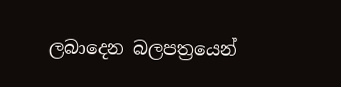ලබාදෙන බලපත්‍රයෙන්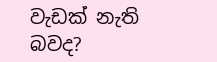වැඩක් නැති බවද?